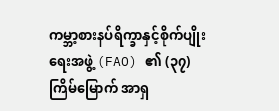ကမ္ဘာ့စားနပ်ရိက္ခာနှင့်စိုက်ပျိုးရေးအဖွဲ့ (FAO) ၏ (၃၇)ကြိမ်မြောက် အာရှ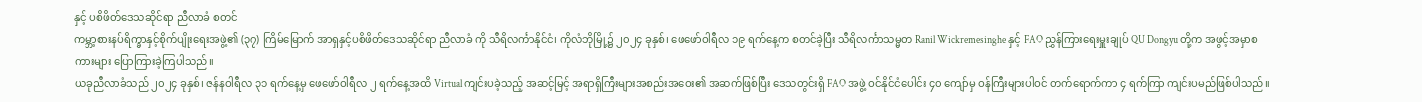နှင့် ပစိဖိတ်ဒေသဆိုင်ရာ ညီလာခံ စတင်
ကမ္ဘာ့စားနပ်ရိက္ခာနှင့်စိုက်ပျိုးရေးအဖွဲ့၏ (၃၇) ကြိမ်မြောက် အာရှနှင့်ပစိဖိတ်ဒေသဆိုင်ရာ ညီလာခံ ကို သီရိလင်္ကာနိုင်ငံ၊ ကိုလံဘိုမြို့၌ ၂၀၂၄ ခုနှစ်၊ ဖေဖော်ဝါရီလ ၁၉ ရက်နေ့က စတင်ခဲ့ပြီး သီရိလင်္ကာသမ္မတ Ranil Wickremesinghe နှင့် FAO ညွှန်ကြားရေးမှူးချုပ် QU Dongyu တို့က အဖွင့်အမှာစကားများ ပြောကြားခဲ့ကြပါသည်။
ယခုညီလာခံသည် ၂၀၂၄ ခုနှစ်၊ ဇန်နဝါရီလ ၃၁ ရက်နေ့မှ ဖေဖော်ဝါရီလ ၂ ရက်နေ့အထိ Virtual ကျင်းပခဲ့သည့် အဆင့်မြင့် အရာရှိကြီးများအစည်းအဝေး၏ အဆက်ဖြစ်ပြီး ဒေသတွင်းရှိ FAO အဖွဲ့ ဝင်နိုင်ငံပေါင်း ၄၀ ကျော်မှ ဝန်ကြီးများပါဝင် တက်ရောက်ကာ ၄ ရက်ကြာ ကျင်းပမည်ဖြစ်ပါသည်။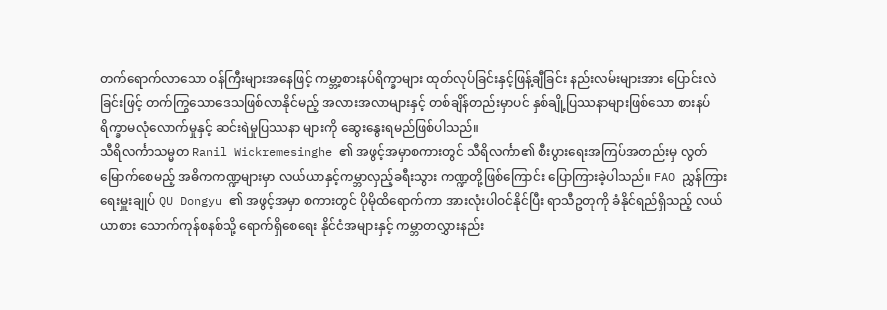တက်ရောက်လာသော ဝန်ကြီးများအနေဖြင့် ကမ္ဘာ့စားနပ်ရိက္ခာများ ထုတ်လုပ်ခြင်းနှင့်ဖြန့်ချီခြင်း နည်းလမ်းများအား ပြောင်းလဲခြင်းဖြင့် တက်ကြွသောဒေသဖြစ်လာနိုင်မည့် အလားအလာများနှင့် တစ်ချိန်တည်းမှာပင် နှစ်ချို့ပြဿနာများဖြစ်သော စားနပ်ရိက္ခာမလုံလောက်မှုနှင့် ဆင်းရဲမှုပြဿနာ များကို ဆွေးနွေးရမည်ဖြစ်ပါသည်။
သီရိလင်္ကာသမ္မတ Ranil Wickremesinghe ၏ အဖွင့်အမှာစကားတွင် သီရိလင်္ကာ၏ စီးပွားရေးအကြပ်အတည်းမှ လွတ်မြောက်စေမည့် အဓိကကဏ္ဍများမှာ လယ်ယာနှင့်ကမ္ဘာလှည့်ခရီးသွား ကဏ္ဍတို့ဖြစ်ကြောင်း ပြောကြားခဲ့ပါသည်။ FAO ညွှန်ကြားရေးမှူးချုပ် QU Dongyu ၏ အဖွင့်အမှာ စကားတွင် ပိုမိုထိရောက်ကာ အားလုံးပါဝင်နိုင်ပြီး ရာသီဥတုကို ခံနိုင်ရည်ရှိသည့် လယ်ယာစား သောက်ကုန်စနစ်သို့ ရောက်ရှိစေရေး နိုင်ငံအများနှင့် ကမ္ဘာတလွှားနည်း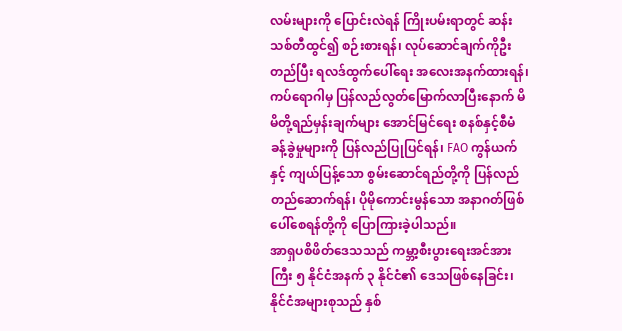လမ်းများကို ပြောင်းလဲရန် ကြိုးပမ်းရာတွင် ဆန်းသစ်တီထွင်၍ စဉ်းစားရန်၊ လုပ်ဆောင်ချက်ကိုဦးတည်ပြီး ရလဒ်ထွက်ပေါ်ရေး အလေးအနက်ထားရန်၊ ကပ်ရောဂါမှ ပြန်လည်လွတ်မြောက်လာပြီးနောက် မိမိတို့ရည်မှန်းချက်များ အောင်မြင်ရေး စနစ်နှင့်စီမံခန့်ခွဲမှုများကို ပြန်လည်ပြုပြင်ရန်၊ FAO ကွန်ယက်နှင့် ကျယ်ပြန့်သော စွမ်းဆောင်ရည်တို့ကို ပြန်လည်တည်ဆောက်ရန်၊ ပိုမိုကောင်းမွန်သော အနာဂတ်ဖြစ်ပေါ်စေရန်တို့ကို ပြောကြားခဲ့ပါသည်။
အာရှပစိဖိတ်ဒေသသည် ကမ္ဘာ့စီးပွားရေးအင်အားကြီး ၅ နိုင်ငံအနက် ၃ နိုင်ငံ၏ ဒေသဖြစ်နေခြင်း၊ နိုင်ငံအများစုသည် နှစ်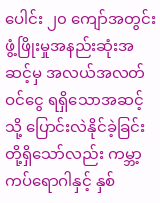ပေါင်း ၂၀ ကျော်အတွင်း ဖွံ့ဖြိုးမှုအနည်းဆုံးအဆင့်မှ အလယ်အလတ်ဝင်ငွေ ရရှိသောအဆင့်သို့ ပြောင်းလဲနိုင်ခဲ့ခြင်းတို့ရှိသော်လည်း ကမ္ဘာ့ကပ်ရောဂါနှင့် နှစ်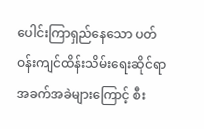ပေါင်းကြာရှည်နေသော ပတ်ဝန်းကျင်ထိန်းသိမ်းရေးဆိုင်ရာ အခက်အခဲများကြောင့် စီး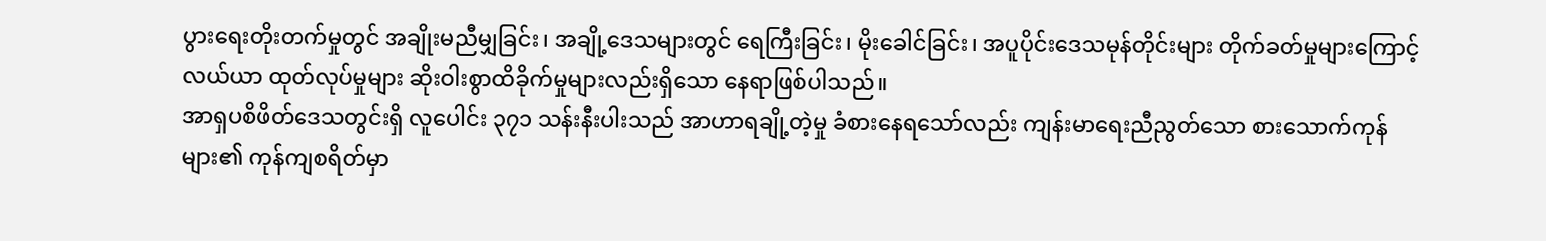ပွားရေးတိုးတက်မှုတွင် အချိုးမညီမျှခြင်း၊ အချို့ဒေသများတွင် ရေကြီးခြင်း၊ မိုးခေါင်ခြင်း၊ အပူပိုင်းဒေသမုန်တိုင်းများ တိုက်ခတ်မှုများကြောင့် လယ်ယာ ထုတ်လုပ်မှုများ ဆိုးဝါးစွာထိခိုက်မှုများလည်းရှိသော နေရာဖြစ်ပါသည်။
အာရှပစိဖိတ်ဒေသတွင်းရှိ လူပေါင်း ၃၇၁ သန်းနီးပါးသည် အာဟာရချို့တဲ့မှု ခံစားနေရသော်လည်း ကျန်းမာရေးညီညွတ်သော စားသောက်ကုန်များ၏ ကုန်ကျစရိတ်မှာ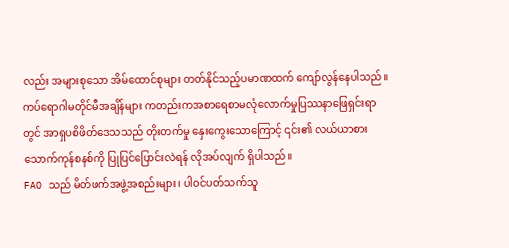လည်း အများစုသော အိမ်ထောင်စုများ တတ်နိုင်သည့်ပမာဏထက် ကျော်လွန်နေပါသည်။ ကပ်ရောဂါမတိုင်မီအချိန်များ ကတည်းကအစာရေစာမလုံလောက်မှုပြဿနာဖြေရှင်းရာတွင် အာရှပစိဖိတ်ဒေသသည် တိုးတက်မှု နှေးကွေးသောကြောင့် ၎င်း၏ လယ်ယာစားသောက်ကုန်စနစ်ကို ပြုပြင်ပြောင်းလဲရန် လိုအပ်လျက် ရှိပါသည်။
FAO သည် မိတ်ဖက်အဖွဲ့အစည်းများ၊ ပါဝင်ပတ်သက်သူ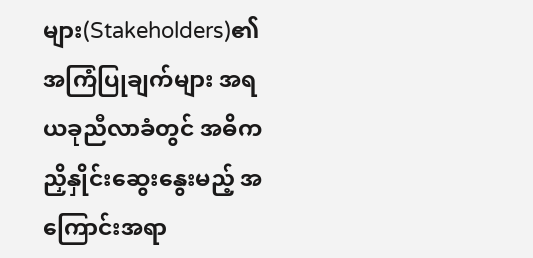များ(Stakeholders)၏အကြံပြုချက်များ အရ ယခုညီလာခံတွင် အဓိကညှိနှိုင်းဆွေးနွေးမည့် အကြောင်းအရာ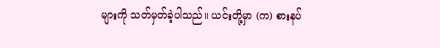များကို သတ်မှတ်ခဲ့ပါသည်။ ယင်းတို့မှာ (က) စားနပ်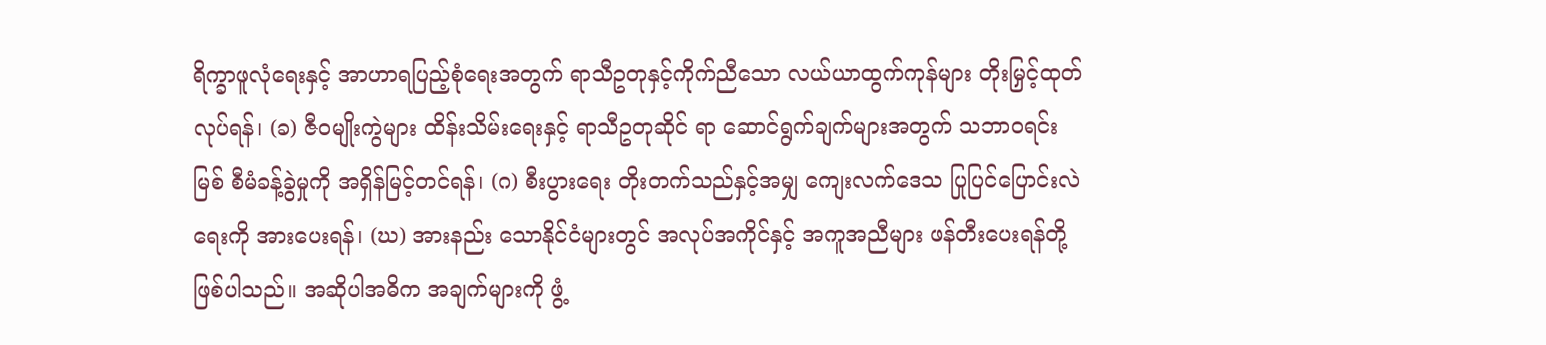ရိက္ခာဖူလုံရေးနှင့် အာဟာရပြည့်စုံရေးအတွက် ရာသီဥတုနှင့်ကိုက်ညီသော လယ်ယာထွက်ကုန်များ တိုးမြှင့်ထုတ်လုပ်ရန်၊ (ခ) ဇီဝမျိုးကွဲများ ထိန်းသိမ်းရေးနှင့် ရာသီဥတုဆိုင် ရာ ဆောင်ရွက်ချက်များအတွက် သဘာဝရင်းမြစ် စီမံခန့်ခွဲမှုကို အရှိန်မြင့်တင်ရန်၊ (ဂ) စီးပွားရေး တိုးတက်သည်နှင့်အမျှ ကျေးလက်ဒေသ ပြုပြင်ပြောင်းလဲရေးကို အားပေးရန်၊ (ဃ) အားနည်း သောနိုင်ငံများတွင် အလုပ်အကိုင်နှင့် အကူအညီများ ဖန်တီးပေးရန်တို့ဖြစ်ပါသည်။ အဆိုပါအဓိက အချက်များကို ဖွံ့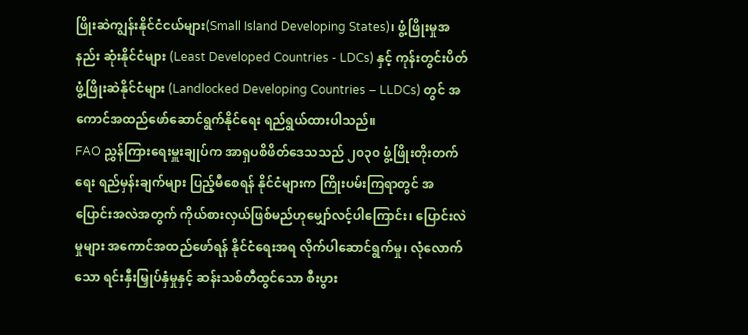ဖြိုးဆဲကျွန်းနိုင်ငံငယ်များ(Small Island Developing States)၊ ဖွံ့ဖြိုးမှုအနည်း ဆုံးနိုင်ငံများ (Least Developed Countries - LDCs) နှင့် ကုန်းတွင်းပိတ်ဖွံ့ဖြိုးဆဲနိုင်ငံများ (Landlocked Developing Countries – LLDCs) တွင် အကောင်အထည်ဖော်ဆောင်ရွက်နိုင်ရေး ရည်ရွယ်ထားပါသည်။
FAO ညွှန်ကြားရေးမှူးချုပ်က အာရှပစိဖိတ်ဒေသသည် ၂၀၃၀ ဖွံ့ဖြိုးတိုးတက်ရေး ရည်မှန်းချက်များ ပြည့်မီစေရန် နိုင်ငံများက ကြိုးပမ်းကြရာတွင် အပြောင်းအလဲအတွက် ကိုယ်စားလှယ်ဖြစ်မည်ဟုမျှော်လင့်ပါကြောင်း၊ ပြောင်းလဲမှုများ အကောင်အထည်ဖော်ရန် နိုင်ငံရေးအရ လိုက်ပါဆောင်ရွက်မှု၊ လုံလောက်သော ရင်းနှီးမြှုပ်နှံမှုနှင့် ဆန်းသစ်တီထွင်သော စီးပွား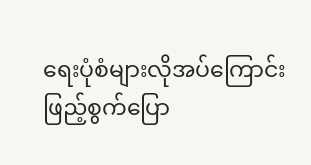ရေးပုံစံများလိုအပ်ကြောင်း ဖြည့်စွက်ပြော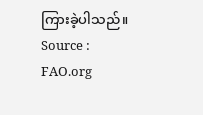ကြားခဲ့ပါသည်။
Source : FAO.org